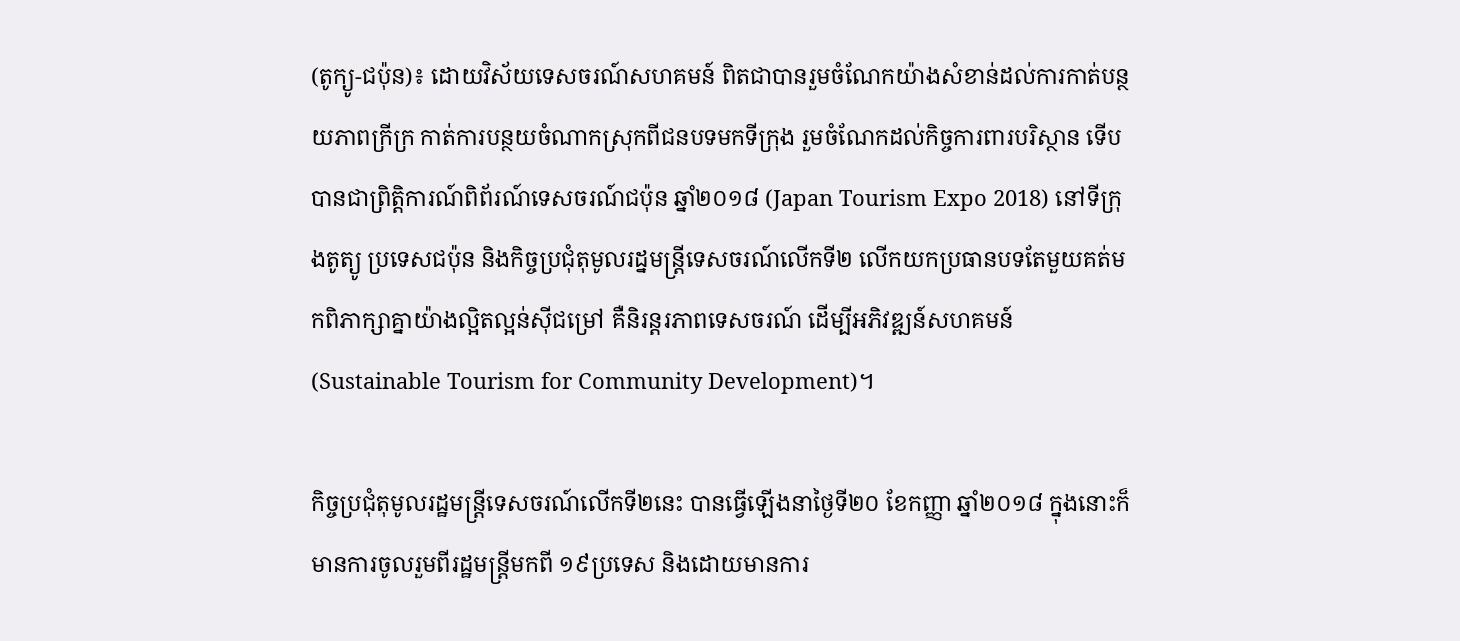(តូក្យូ-ជប៉ុន)៖ ដោយវិស័យទេសចរណ៍សហគមន៍ ពិតជាបានរួមចំណែកយ៉ាងសំខាន់ដល់ការកាត់បន្ថយភាពក្រីក្រ កាត់ការបន្ថយចំណាកស្រុកពីជនបទមកទីក្រុង រួមចំណែកដល់កិច្ចការពារបរិស្ថាន ទើបបានជាព្រិត្តិការណ៍ពិព័រណ៍ទេសចរណ៍ជប៉ុន ឆ្នាំ២០១៨ (Japan Tourism Expo 2018) នៅទីក្រុងតូត្យូ ប្រទេសជប៉ុន និងកិច្ចប្រជុំតុមូលរដ្នមន្ត្រីទេសចរណ៍លើកទី២ លើកយកប្រធានបទតែមួយគត់មកពិភាក្សាគ្នាយ៉ាងល្អិតល្អន់ស៊ីជម្រៅ គឺនិរន្តរភាពទេសចរណ៍ ដើម្បីអភិវឌ្ឍន៍សហគមន៍ (Sustainable Tourism for Community Development)។

កិច្ចប្រជុំតុមូលរដ្ឋមន្ត្រីទេសចរណ៍លើកទី២នេះ បានធ្វើឡើងនាថ្ងៃទី២០ ខែកញ្ញា ឆ្នាំ២០១៨ ក្នុងនោះក៏មានការចូលរួមពីរដ្ឋមន្រ្តីមកពី ១៩ប្រទេស និងដោយមានការ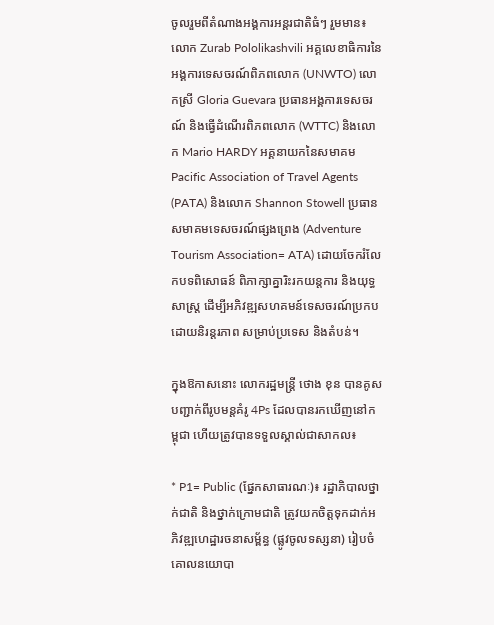ចូលរួមពីតំណាងអង្គការអន្តរជាតិធំៗ រួមមាន៖ លោក Zurab Pololikashvili អគ្គលេខាធិការនៃអង្គការទេសចរណ៍ពិភពលោក (UNWTO) លោកស្រី Gloria Guevara ប្រធានអង្គការទេសចរណ៍ និងធ្វើដំណើរពិភពលោក (WTTC) និងលោក Mario HARDY អគ្គនាយកនៃសមាគម Pacific Association of Travel Agents (PATA) និងលោក Shannon Stowell ប្រធានសមាគមទេសចរណ៍ផ្សងព្រេង (Adventure Tourism Association= ATA) ដោយចែករំលែកបទពិសោធន៍ ពិភាក្សាគ្នារិះរកយន្តការ និងយុទ្ធសាស្រ្ត ដើម្បីអភិវឌ្ឍសហគមន៍ទេសចរណ៍ប្រកបដោយនិរន្តរភាព សម្រាប់ប្រទេស និងតំបន់។

ក្នុងឱកាសនោះ លោករដ្ឋមន្ត្រី ថោង ខុន បានគូសបញ្ជាក់ពីរូបមន្តគំរូ 4Ps ដែលបានរកឃើញនៅកម្ពុជា ហើយត្រូវបានទទួលស្គាល់ជាសាកល៖

* P1= Public (ផ្នែកសាធារណៈ)៖ រដ្ឋាភិបាលថ្នាក់ជាតិ និងថ្នាក់ក្រោមជាតិ ត្រូវយកចិត្តទុកដាក់អភិវឌ្ឍហេដ្ឋារចនាសម្ព័ន្ធ (ផ្លូវចូលទស្សនា) រៀបចំគោលនយោបា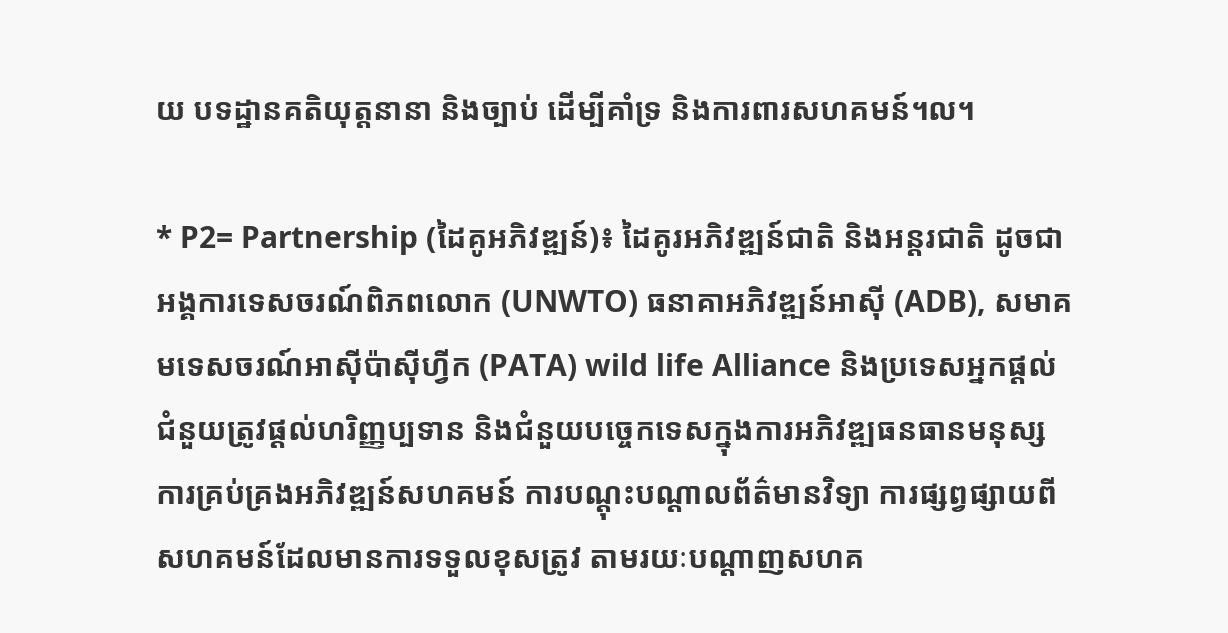យ បទដ្ឋានគតិយុត្តនានា និងច្បាប់ ដើម្បីគាំទ្រ និងការពារសហគមន៍។ល។

* P2= Partnership (ដៃគូអភិវឌ្ឍន៍)៖ ដៃគូរអភិវឌ្ឍន៍ជាតិ និងអន្តរជាតិ ដូចជា អង្គការទេសចរណ៍ពិភពលោក (UNWTO) ធនាគាអភិវឌ្ឍន៍អាស៊ី (ADB), សមាគមទេសចរណ៍អាស៊ីប៉ាស៊ីហ្វីក (PATA) wild life Alliance និងប្រទេសអ្នកផ្តល់ជំនួយត្រូវផ្តល់ហរិញ្ញប្បទាន និងជំនួយបច្ចេកទេសក្នុងការអភិវឌ្ឍធនធានមនុស្ស ការគ្រប់គ្រងអភិវឌ្ឍន៍សហគមន៍ ការបណ្តុះបណ្តាលព័ត៌មានវិទ្យា ការផ្សព្វផ្សាយពីសហគមន៍ដែលមានការទទួលខុសត្រូវ តាមរយៈបណ្តាញសហគ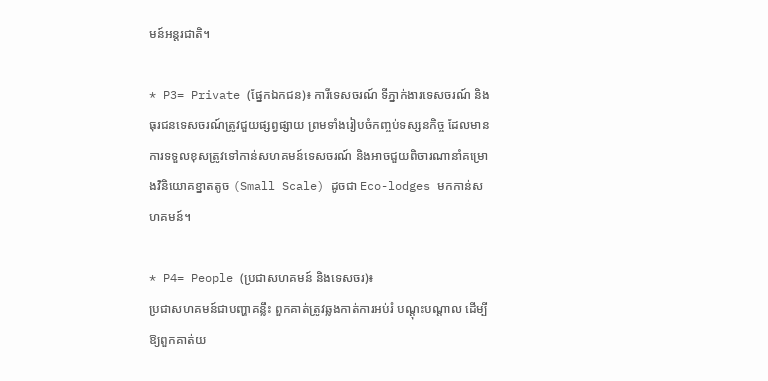មន៍អន្តរជាតិ។

* P3= Private (ផ្នែកឯកជន)៖ ការីទេសចរណ៍ ទីភ្នាក់ងារទេសចរណ៍ និងធុរជនទេសចរណ៍ត្រូវជួយផ្សព្វផ្សាយ ព្រមទាំងរៀបចំកញ្ចប់ទស្សនកិច្ច ដែលមានការទទួលខុសត្រូវទៅកាន់សហគមន៍ទេសចរណ៍ និងអាចជួយពិចារណានាំគម្រោងវិនិយោគខ្នាតតូច (Small Scale) ដូចជា Eco-lodges មកកាន់សហគមន៍។

* P4= People (ប្រជាសហគមន៍ និងទេសចរ)៖
ប្រជាសហគមន៍ជាបញ្ហាគន្លឹះ ពួកគាត់ត្រូវឆ្លងកាត់ការអប់រំ បណ្តុះបណ្តាល ដើម្បីឱ្យពួកគាត់យ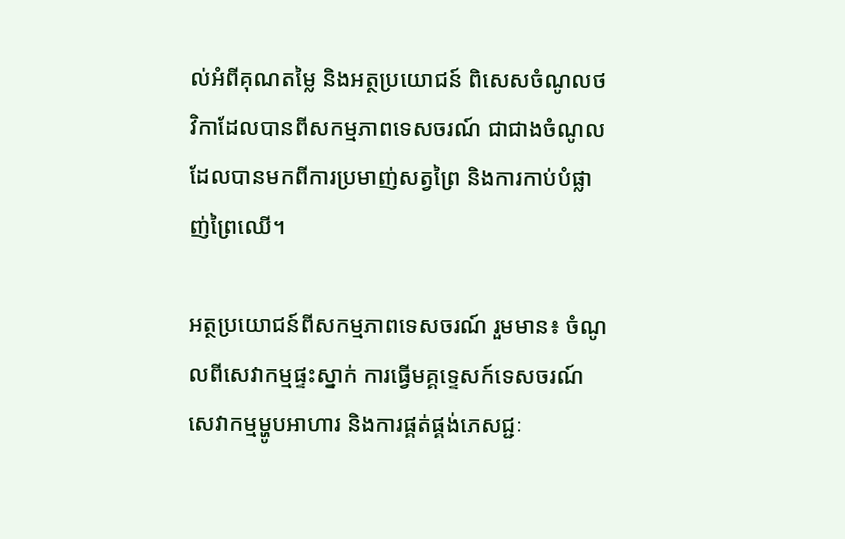ល់អំពីគុណតម្លៃ និងអត្ថប្រយោជន៍ ពិសេសចំណូលថវិកាដែលបានពីសកម្មភាពទេសចរណ៍ ជាជាងចំណូលដែលបានមកពីការប្រមាញ់សត្វព្រៃ និងការកាប់បំផ្លាញ់ព្រៃឈើ។

អត្ថប្រយោជន៍ពីសកម្មភាពទេសចរណ៍ រួមមាន៖ ចំណូលពីសេវាកម្មផ្ទះស្នាក់ ការធ្វើមគ្គទ្ទេសក៍ទេសចរណ៍ សេវាកម្មម្ហូបអាហារ និងការផ្គត់ផ្គង់ភេសជ្ជៈ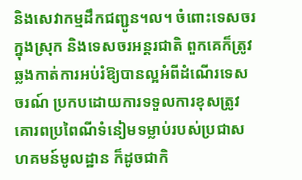និងសេវាកម្មដឹកជញ្ជូន។ល។ ចំពោះទេសចរក្នុងស្រុក និងទេសចរអន្តរជាតិ ពួកគេក៏ត្រូវឆ្លងកាត់ការអប់រំឱ្យបានល្អអំពីដំណើរទេសចរណ៍ ប្រកបដោយការទទួលការខុសត្រូវ គោរពប្រពៃណីទំនៀមទម្លាប់របស់ប្រជាសហគមន៍មូលដ្ឋាន ក៏ដូចជាកិ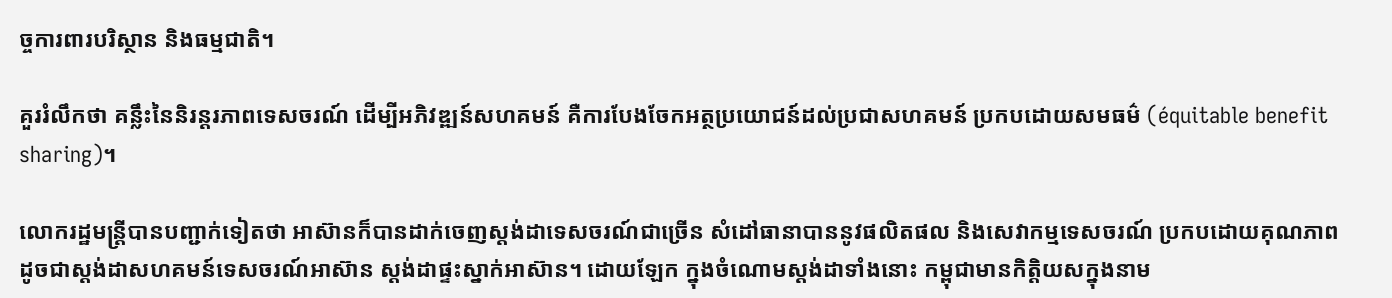ច្ចការពារបរិស្ថាន និងធម្មជាតិ។

គួររំលឹកថា គន្លឹះនៃនិរន្តរភាពទេសចរណ៍ ដើម្បីអភិវឌ្ឍន៍សហគមន៍ គឺការបែងចែកអត្ថប្រយោជន៍ដល់ប្រជាសហគមន៍ ប្រកបដោយសមធម៌ (équitable benefit sharing)។

លោករដ្ឋមន្ត្រីបានបញ្ជាក់ទៀតថា អាស៊ានក៏បានដាក់ចេញស្តង់ដាទេសចរណ៍ជាច្រើន សំដៅធានាបាននូវផលិតផល និងសេវាកម្មទេសចរណ៍ ប្រកបដោយគុណភាព ដូចជាស្តង់ដាសហគមន៍ទេសចរណ៍អាស៊ាន ស្តង់ដាផ្ទះស្នាក់អាស៊ាន។ ដោយឡែក ក្នុងចំណោមស្តង់ដាទាំងនោះ កម្ពុជាមានកិត្តិយសក្នុងនាម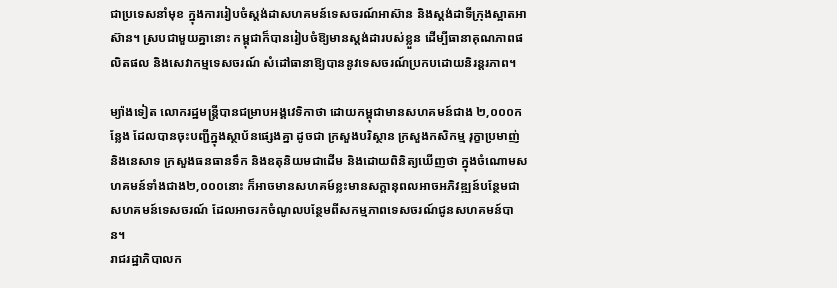ជាប្រទេសនាំមុខ ក្នុងការរៀបចំស្តង់ដាសហគមន៍ទេសចរណ៍អាស៊ាន និងស្តង់ដាទីក្រុងស្អាតអាស៊ាន។ ស្របជាមួយគ្នានោះ កម្ពុជាក៏បានរៀបចំឱ្យមានស្តង់ដារបស់ខ្លួន ដើម្បីធានាគុណភាពផលិតផល និងសេវាកម្មទេសចរណ៍ សំដៅធានាឱ្យបាននូវទេសចរណ៍ប្រកបដោយនិរន្តរភាព។

ម្យ៉ាងទៀត លោករដ្ឋមន្ត្រីបានជម្រាបអង្គវេទិកាថា ដោយកម្ពុជាមានសហគមន៍ជាង ២,០០០កន្លែង ដែលបានចុះបញ្ជីក្នុងស្ថាប័នផ្សេងគ្នា ដូចជា ក្រសួងបរិស្ថាន ក្រសួងកសិកម្ម រុក្ខាប្រមាញ់ និងនេសាទ ក្រសួងធនធានទឹក និងឧតុនិយមជាដើម និងដោយពិនិត្យឃើញថា ក្នុងចំណោមសហគមន៍ទាំងជាង២,០០០នោះ ក៏អាចមានសហគម៍ខ្លះមានសក្តានុពលអាចអភិវឌ្ឍន៍បន្ថែមជាសហគមន៍ទេសចរណ៍ ដែលអាចរកចំណូលបន្ថែមពីសកម្មភាពទេសចរណ៍ជូនសហគមន៍បាន។
រាជរដ្ឋាភិបាលក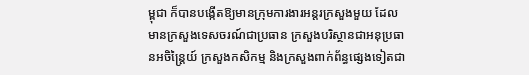ម្ពុជា ក៏បានបង្កើតឱ្យមានក្រុមការងារអន្តរក្រសួងមួយ ដែលមានក្រសួងទេសចរណ៍ជាប្រធាន ក្រសួងបរិស្ថានជាអនុប្រធានអចិន្ត្រៃយ៍ ក្រសួងកសិកម្ម និងក្រសួងពាក់ព័ន្ធផ្សេងទៀតជា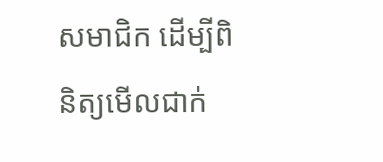សមាជិក ដើម្បីពិនិត្យមើលជាក់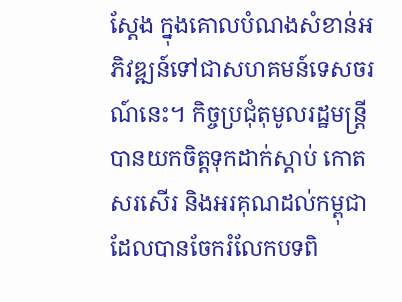ស្តែង ក្នុងគោលបំណងសំខាន់អភិវឌ្ឍន៍ទៅជាសហគមន៍ទេសចរណ៍នេះ។ កិច្ចប្រជុំតុមូលរដ្ឋមន្ត្រីបានយកចិត្តទុកដាក់ស្តាប់ កោតសរសើរ និងអរគុណដល់កម្ពុជា ដែលបានចែករំលែកបទពិ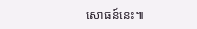សោធន៍នេះ៕